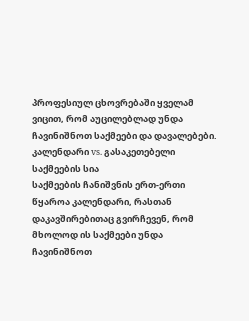პროფესიულ ცხოვრებაში ყველამ ვიცით, რომ აუცილებლად უნდა ჩავინიშნოთ საქმეები და დავალებები.
კალენდარი vs. გასაკეთებელი საქმეების სია
საქმეების ჩანიშვნის ერთ-ერთი წყაროა კალენდარი, რასთან დაკავშირებითაც გვირჩევენ, რომ მხოლოდ ის საქმეები უნდა ჩავინიშნოთ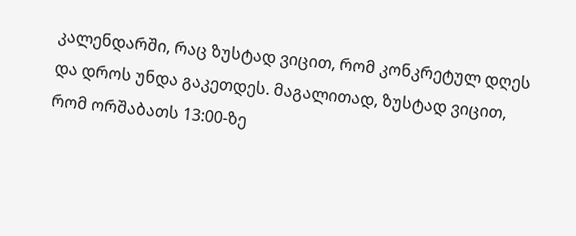კალენდარში, რაც ზუსტად ვიცით, რომ კონკრეტულ დღეს და დროს უნდა გაკეთდეს. მაგალითად, ზუსტად ვიცით, რომ ორშაბათს 13:00-ზე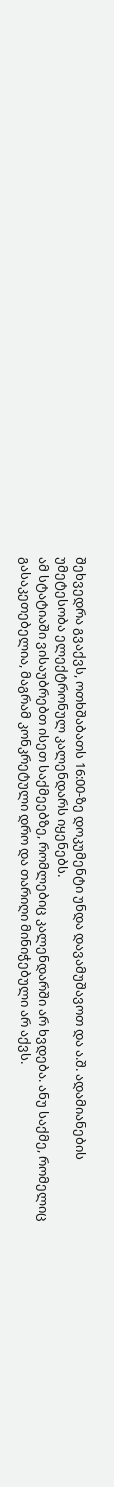შეხვედრა გვაქვს, ოთხშაბათს 16:00-ზე დოკუმენტი უნდა დავამუშავოთ და ა.შ. ადამიანების უმეტესობა ელექტრონულ კალენდარს იყენებს.
ამ სტატიაში ვისაუბრებთ ისეთ საქმეებზე, რომლებიც კალენდარში არ ხვდება. ანუ საქმე, რომელიც გასაკეთებელია, მაგრამ კონკრეტული დრო და თარიღი მინიჭებული არ აქვს.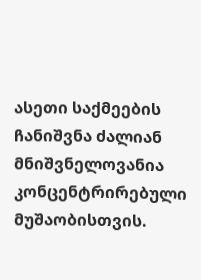ასეთი საქმეების ჩანიშვნა ძალიან მნიშვნელოვანია კონცენტრირებული მუშაობისთვის.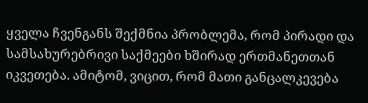ყველა ჩვენგანს შექმნია პრობლემა, რომ პირადი და სამსახურებრივი საქმეები ხშირად ერთმანეთთან იკვეთება. ამიტომ, ვიცით, რომ მათი განცალკევება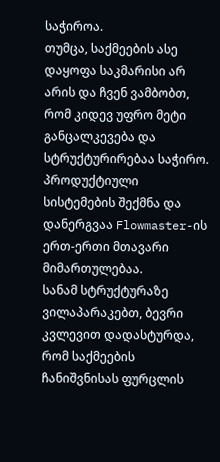საჭიროა.
თუმცა, საქმეების ასე დაყოფა საკმარისი არ არის და ჩვენ ვამბობთ, რომ კიდევ უფრო მეტი განცალკევება და სტრუქტურირებაა საჭირო. პროდუქტიული სისტემების შექმნა და დანერგვაა Flowmaster-ის ერთ-ერთი მთავარი მიმართულებაა.
სანამ სტრუქტურაზე ვილაპარაკებთ, ბევრი კვლევით დადასტურდა, რომ საქმეების ჩანიშვნისას ფურცლის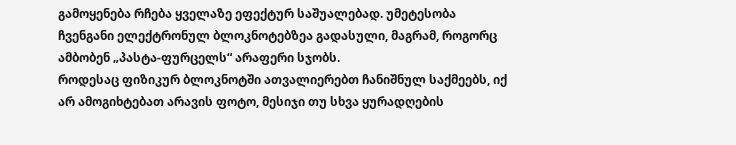გამოყენება რჩება ყველაზე ეფექტურ საშუალებად. უმეტესობა ჩვენგანი ელექტრონულ ბლოკნოტებზეა გადასული, მაგრამ, როგორც ამბობენ „პასტა-ფურცელს“ არაფერი სჯობს.
როდესაც ფიზიკურ ბლოკნოტში ათვალიერებთ ჩანიშნულ საქმეებს, იქ არ ამოგიხტებათ არავის ფოტო, მესიჯი თუ სხვა ყურადღების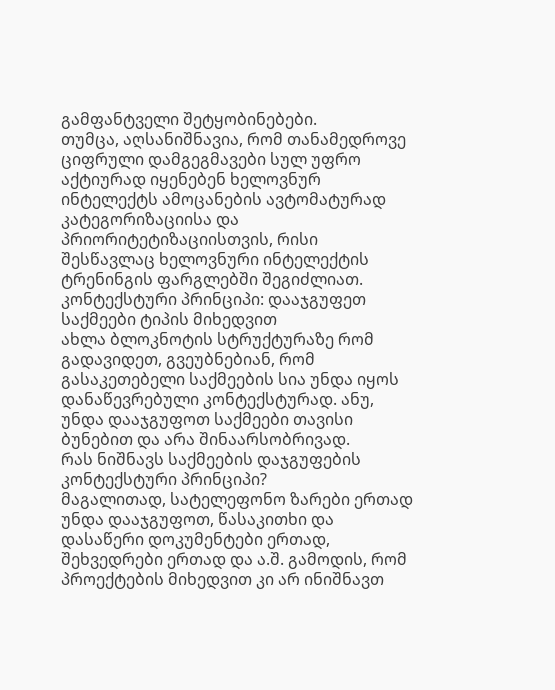გამფანტველი შეტყობინებები.
თუმცა, აღსანიშნავია, რომ თანამედროვე ციფრული დამგეგმავები სულ უფრო აქტიურად იყენებენ ხელოვნურ ინტელექტს ამოცანების ავტომატურად კატეგორიზაციისა და პრიორიტეტიზაციისთვის, რისი შესწავლაც ხელოვნური ინტელექტის ტრენინგის ფარგლებში შეგიძლიათ.
კონტექსტური პრინციპი: დააჯგუფეთ საქმეები ტიპის მიხედვით
ახლა ბლოკნოტის სტრუქტურაზე რომ გადავიდეთ, გვეუბნებიან, რომ გასაკეთებელი საქმეების სია უნდა იყოს დანაწევრებული კონტექსტურად. ანუ, უნდა დააჯგუფოთ საქმეები თავისი ბუნებით და არა შინაარსობრივად.
რას ნიშნავს საქმეების დაჯგუფების კონტექსტური პრინციპი?
მაგალითად, სატელეფონო ზარები ერთად უნდა დააჯგუფოთ, წასაკითხი და დასაწერი დოკუმენტები ერთად, შეხვედრები ერთად და ა.შ. გამოდის, რომ პროექტების მიხედვით კი არ ინიშნავთ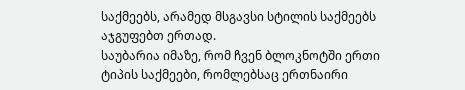საქმეებს, არამედ მსგავსი სტილის საქმეებს აჯგუფებთ ერთად.
საუბარია იმაზე, რომ ჩვენ ბლოკნოტში ერთი ტიპის საქმეები, რომლებსაც ერთნაირი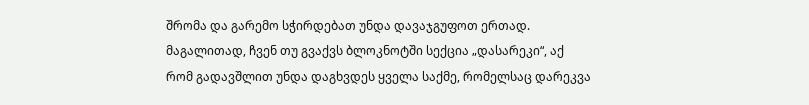შრომა და გარემო სჭირდებათ უნდა დავაჯგუფოთ ერთად.
მაგალითად, ჩვენ თუ გვაქვს ბლოკნოტში სექცია „დასარეკი“, აქ რომ გადავშლით უნდა დაგხვდეს ყველა საქმე, რომელსაც დარეკვა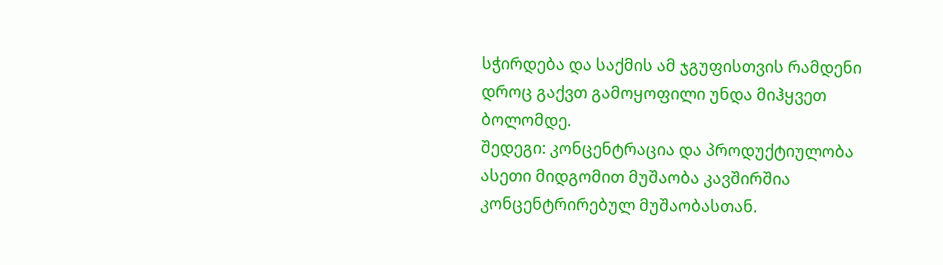სჭირდება და საქმის ამ ჯგუფისთვის რამდენი დროც გაქვთ გამოყოფილი უნდა მიჰყვეთ ბოლომდე.
შედეგი: კონცენტრაცია და პროდუქტიულობა
ასეთი მიდგომით მუშაობა კავშირშია კონცენტრირებულ მუშაობასთან.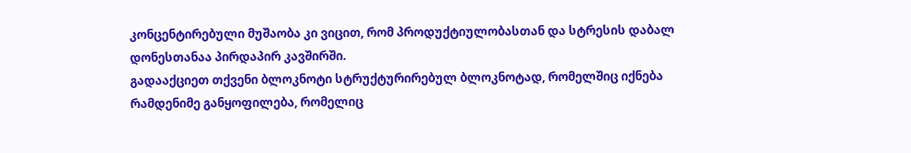კონცენტირებული მუშაობა კი ვიცით, რომ პროდუქტიულობასთან და სტრესის დაბალ დონესთანაა პირდაპირ კავშირში.
გადააქციეთ თქვენი ბლოკნოტი სტრუქტურირებულ ბლოკნოტად, რომელშიც იქნება რამდენიმე განყოფილება, რომელიც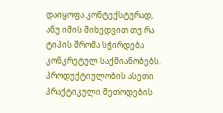დაიყოფა კონტექსტურად, ანუ იმის მიხედვით თუ რა ტიპის შრომა სჭირდება კონკრეტულ საქმიანობებს.
პროდუქტიულობის ასეთი პრაქტიკული მეთოდების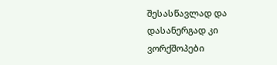შესასწავლად და დასანერგად კი ვორქშოპები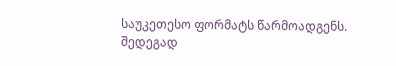საუკეთესო ფორმატს წარმოადგენს. შედეგად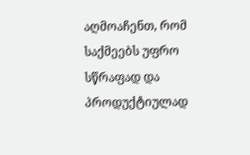აღმოაჩენთ, რომ საქმეებს უფრო სწრაფად და პროდუქტიულად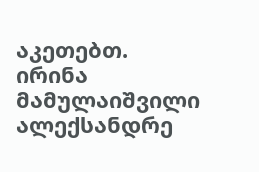აკეთებთ.
ირინა მამულაიშვილი
ალექსანდრე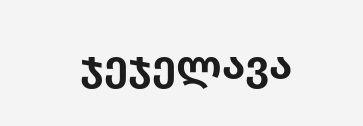ჯეჯელავა